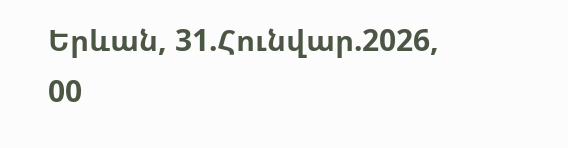Երևան, 31.Հունվար.2026,
00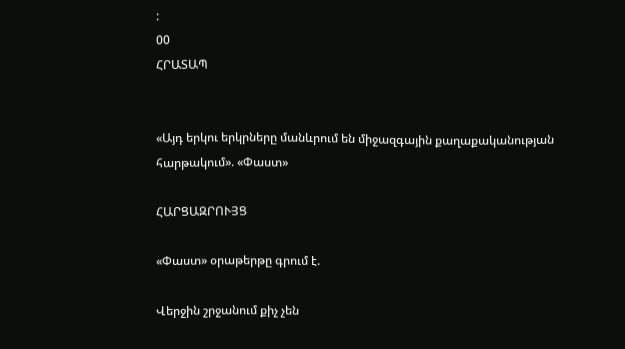:
00
ՀՐԱՏԱՊ


«Այդ երկու երկրները մանևրում են միջազգային քաղաքականության հարթակում». «Փաստ»

ՀԱՐՑԱԶՐՈՒՅՑ

«Փաստ» օրաթերթը գրում է.

Վերջին շրջանում քիչ չեն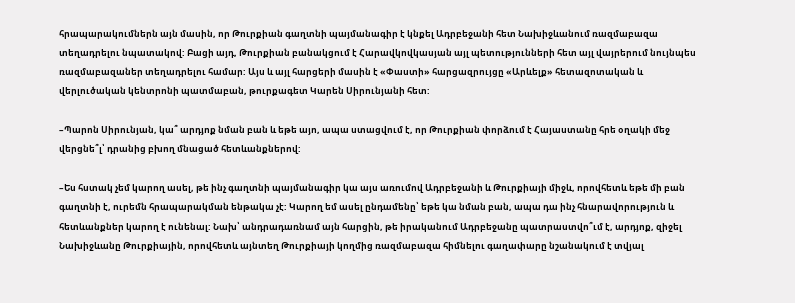հրապարակումներն այն մասին, որ Թուրքիան գաղտնի պայմանագիր է կնքել Ադրբեջանի հետ Նախիջևանում ռազմաբազա տեղադրելու նպատակով: Բացի այդ, Թուրքիան բանակցում է Հարավկովկասյան այլ պետությունների հետ այլ վայրերում նույնպես ռազմաբազաներ տեղադրելու համար: Այս և այլ հարցերի մասին է «Փաստի» հարցազրույցը «Արևելք» հետազոտական և վերլուծական կենտրոնի պատմաբան, թուրքագետ Կարեն Սիրունյանի հետ:

–Պարոն Սիրունյան, կա՞ արդյոք նման բան և եթե այո, ապա ստացվում է, որ Թուրքիան փորձում է Հայաստանը հրե օղակի մեջ վերցնե՞լ՝ դրանից բխող մնացած հետևանքներով:

–Ես հստակ չեմ կարող ասել, թե ինչ գաղտնի պայմանագիր կա այս առումով Ադրբեջանի և Թուրքիայի միջև, որովհետև եթե մի բան գաղտնի է, ուրեմն հրապարակման ենթակա չէ: Կարող եմ ասել ընդամենը՝ եթե կա նման բան, ապա դա ինչ հնարավորություն և հետևանքներ կարող է ունենալ: Նախ՝ անդրադառնամ այն հարցին, թե իրականում Ադրբեջանը պատրաստվո՞ւմ է, արդյոք, զիջել Նախիջևանը Թուրքիային, որովհետև այնտեղ Թուրքիայի կողմից ռազմաբազա հիմնելու գաղափարը նշանակում է տվյալ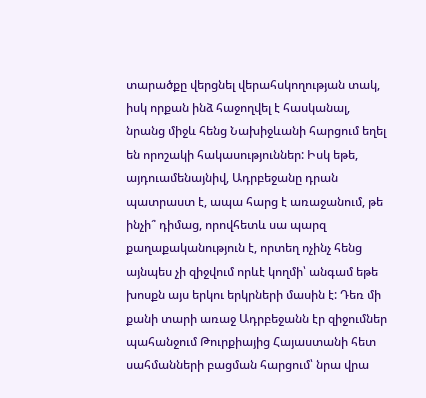տարածքը վերցնել վերահսկողության տակ, իսկ որքան ինձ հաջողվել է հասկանալ, նրանց միջև հենց Նախիջևանի հարցում եղել են որոշակի հակասություններ: Իսկ եթե, այդուամենայնիվ, Ադրբեջանը դրան պատրաստ է, ապա հարց է առաջանում, թե ինչի՞ դիմաց, որովհետև սա պարզ քաղաքականություն է, որտեղ ոչինչ հենց այնպես չի զիջվում որևէ կողմի՝ անգամ եթե խոսքն այս երկու երկրների մասին է: Դեռ մի քանի տարի առաջ Ադրբեջանն էր զիջումներ պահանջում Թուրքիայից Հայաստանի հետ սահմանների բացման հարցում՝ նրա վրա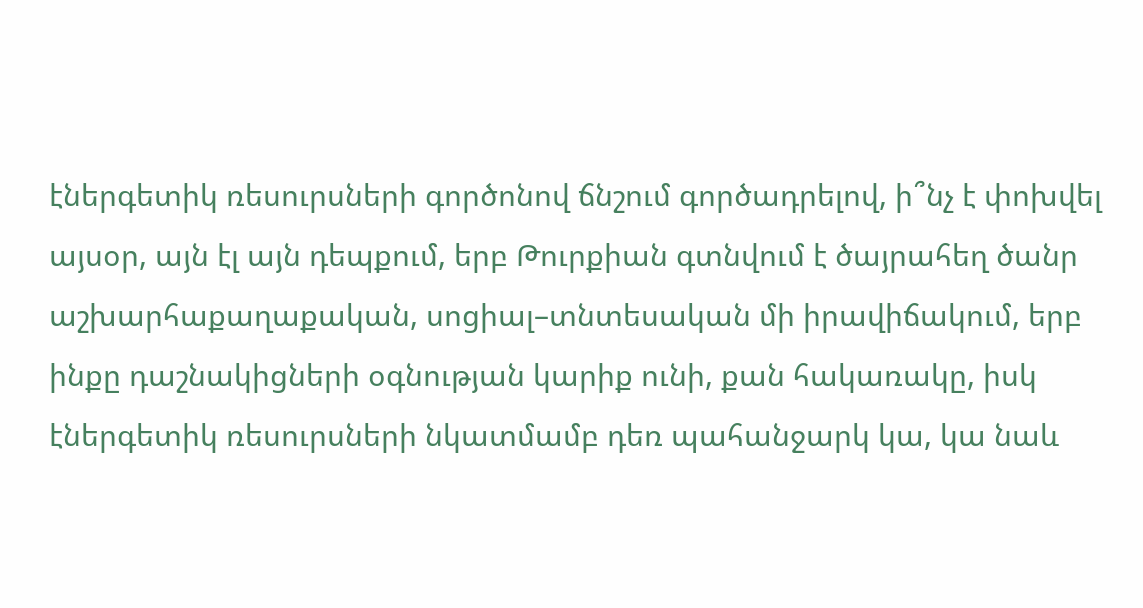էներգետիկ ռեսուրսների գործոնով ճնշում գործադրելով, ի՞նչ է փոխվել այսօր, այն էլ այն դեպքում, երբ Թուրքիան գտնվում է ծայրահեղ ծանր աշխարհաքաղաքական, սոցիալ–տնտեսական մի իրավիճակում, երբ ինքը դաշնակիցների օգնության կարիք ունի, քան հակառակը, իսկ էներգետիկ ռեսուրսների նկատմամբ դեռ պահանջարկ կա, կա նաև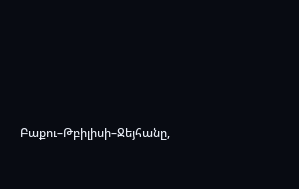Բաքու–Թբիլիսի–Ջեյհանը,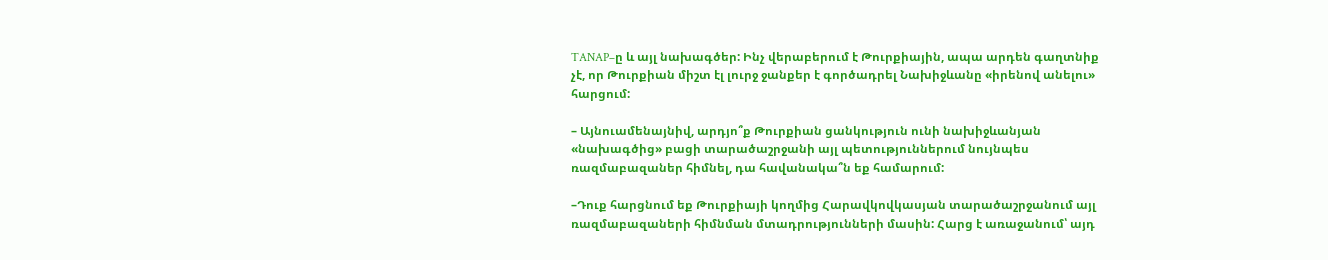TANAP–ը և այլ նախագծեր: Ինչ վերաբերում է Թուրքիային, ապա արդեն գաղտնիք չէ, որ Թուրքիան միշտ էլ լուրջ ջանքեր է գործադրել Նախիջևանը «իրենով անելու» հարցում:

– Այնուամենայնիվ, արդյո՞ք Թուրքիան ցանկություն ունի նախիջևանյան «նախագծից» բացի տարածաշրջանի այլ պետություններում նույնպես ռազմաբազաներ հիմնել, դա հավանակա՞ն եք համարում:

–Դուք հարցնում եք Թուրքիայի կողմից Հարավկովկասյան տարածաշրջանում այլ ռազմաբազաների հիմնման մտադրությունների մասին: Հարց է առաջանում՝ այդ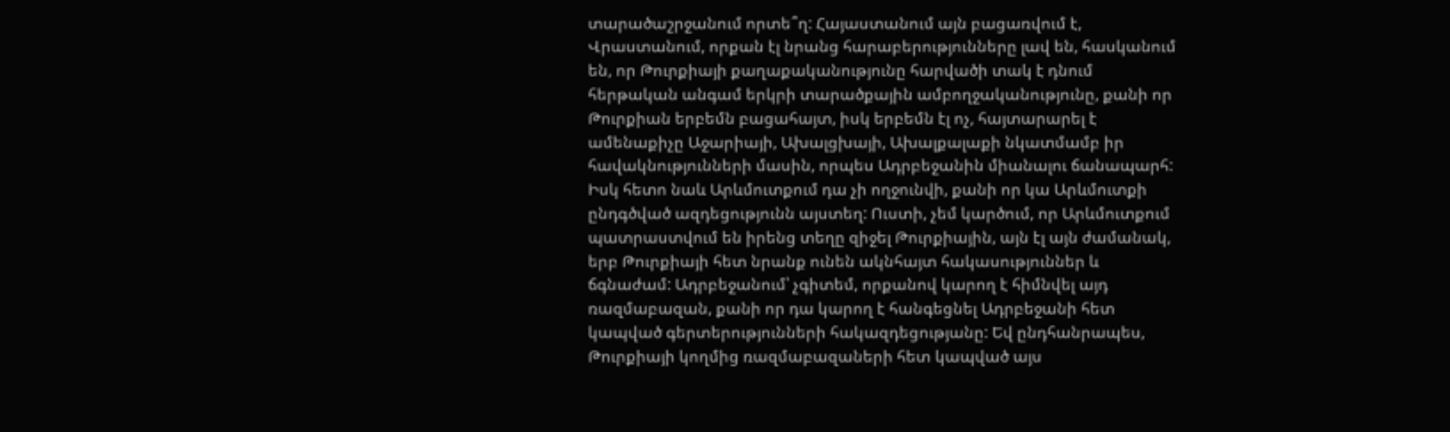տարածաշրջանում որտե՞ղ: Հայաստանում այն բացառվում է, Վրաստանում, որքան էլ նրանց հարաբերությունները լավ են, հասկանում են, որ Թուրքիայի քաղաքականությունը հարվածի տակ է դնում հերթական անգամ երկրի տարածքային ամբողջականությունը, քանի որ Թուրքիան երբեմն բացահայտ, իսկ երբեմն էլ ոչ, հայտարարել է ամենաքիչը Աջարիայի, Ախալցխայի, Ախալքալաքի նկատմամբ իր հավակնությունների մասին, որպես Ադրբեջանին միանալու ճանապարհ: Իսկ հետո նաև Արևմուտքում դա չի ողջունվի, քանի որ կա Արևմուտքի ընդգծված ազդեցությունն այստեղ: Ուստի, չեմ կարծում, որ Արևմուտքում պատրաստվում են իրենց տեղը զիջել Թուրքիային, այն էլ այն ժամանակ, երբ Թուրքիայի հետ նրանք ունեն ակնհայտ հակասություններ և ճգնաժամ: Ադրբեջանում՝ չգիտեմ, որքանով կարող է հիմնվել այդ ռազմաբազան, քանի որ դա կարող է հանգեցնել Ադրբեջանի հետ կապված գերտերությունների հակազդեցությանը: Եվ ընդհանրապես, Թուրքիայի կողմից ռազմաբազաների հետ կապված այս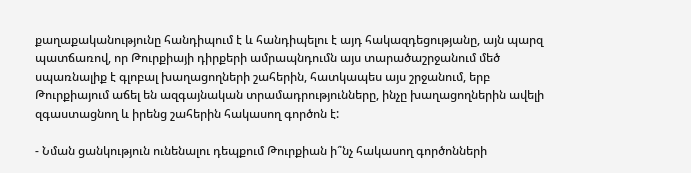քաղաքականությունը հանդիպում է և հանդիպելու է այդ հակազդեցությանը, այն պարզ պատճառով, որ Թուրքիայի դիրքերի ամրապնդումն այս տարածաշրջանում մեծ սպառնալիք է գլոբալ խաղացողների շահերին, հատկապես այս շրջանում, երբ Թուրքիայում աճել են ազգայնական տրամադրությունները, ինչը խաղացողներին ավելի զգաստացնող և իրենց շահերին հակասող գործոն է:

- Նման ցանկություն ունենալու դեպքում Թուրքիան ի՞նչ հակասող գործոնների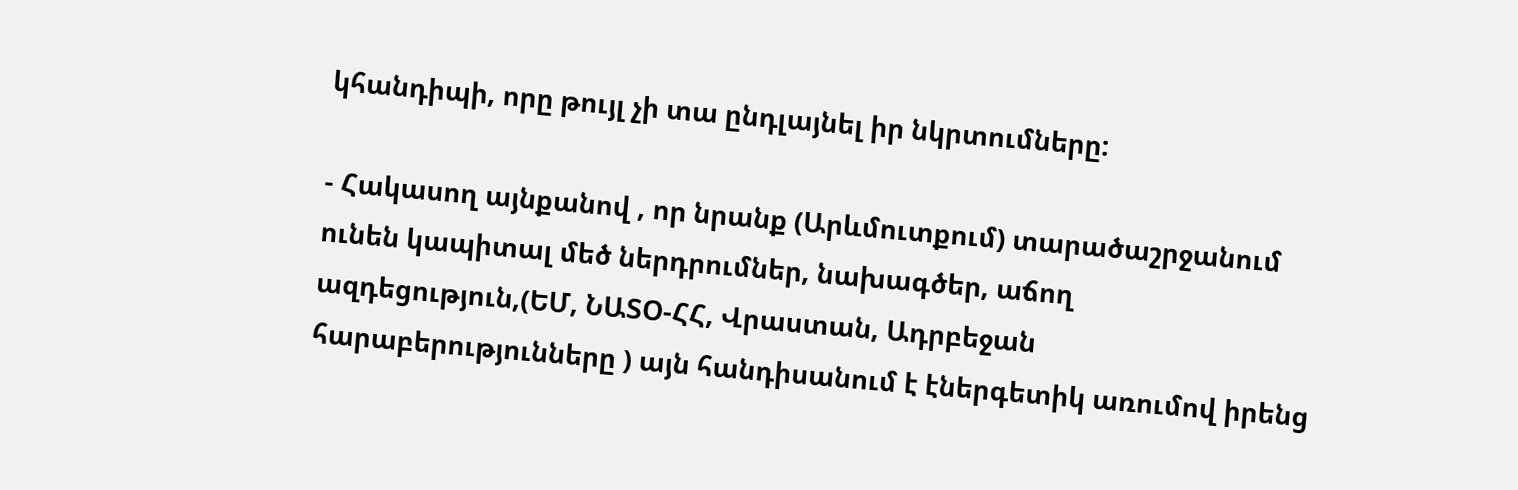կհանդիպի, որը թույլ չի տա ընդլայնել իր նկրտումները:

- Հակասող այնքանով , որ նրանք (Արևմուտքում) տարածաշրջանում ունեն կապիտալ մեծ ներդրումներ, նախագծեր, աճող ազդեցություն,(ԵՄ, ՆԱՏՕ-ՀՀ, Վրաստան, Ադրբեջան հարաբերությունները ) այն հանդիսանում է էներգետիկ առումով իրենց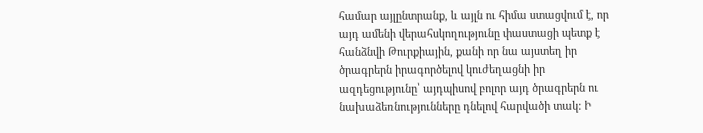համար այլընտրանք, և այլն ու հիմա ստացվում է, որ այդ ամենի վերահսկողությունը փաստացի պետք է հանձնվի Թուրքիային, քանի որ նա այստեղ իր ծրագրերն իրագործելով կուժեղացնի իր ազդեցությունը՝ այդպիսով բոլոր այդ ծրագրերն ու նախաձեռնությունները դնելով հարվածի տակ: Ի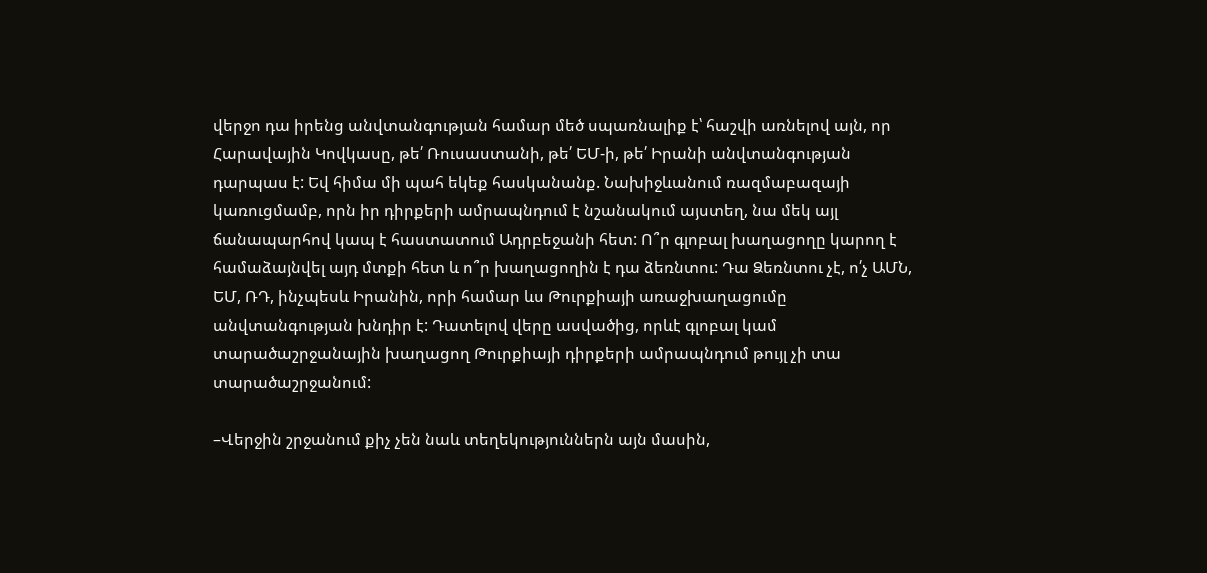վերջո դա իրենց անվտանգության համար մեծ սպառնալիք է՝ հաշվի առնելով այն, որ Հարավային Կովկասը, թե՛ Ռուսաստանի, թե՛ ԵՄ-ի, թե՛ Իրանի անվտանգության դարպաս է: Եվ հիմա մի պահ եկեք հասկանանք. Նախիջևանում ռազմաբազայի կառուցմամբ, որն իր դիրքերի ամրապնդում է նշանակում այստեղ, նա մեկ այլ ճանապարհով կապ է հաստատում Ադրբեջանի հետ: Ո՞ր գլոբալ խաղացողը կարող է համաձայնվել այդ մտքի հետ և ո՞ր խաղացողին է դա ձեռնտու: Դա Ձեռնտու չէ, ո՛չ ԱՄՆ, ԵՄ, ՌԴ, ինչպեսև Իրանին, որի համար ևս Թուրքիայի առաջխաղացումը անվտանգության խնդիր է: Դատելով վերը ասվածից, որևէ գլոբալ կամ տարածաշրջանային խաղացող Թուրքիայի դիրքերի ամրապնդում թույլ չի տա տարածաշրջանում:

–Վերջին շրջանում քիչ չեն նաև տեղեկություններն այն մասին,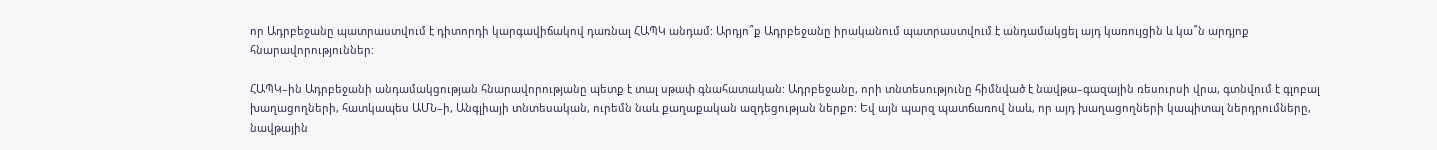որ Ադրբեջանը պատրաստվում է դիտորդի կարգավիճակով դառնալ ՀԱՊԿ անդամ: Արդյո՞ք Ադրբեջանը իրականում պատրաստվում է անդամակցել այդ կառույցին և կա՞ն արդյոք հնարավորություններ:

ՀԱՊԿ–ին Ադրբեջանի անդամակցության հնարավորությանը պետք է տալ սթափ գնահատական: Ադրբեջանը, որի տնտեսությունը հիմնված է նավթա–գազային ռեսուրսի վրա, գտնվում է գլոբալ խաղացողների, հատկապես ԱՄՆ–ի, Անգլիայի տնտեսական, ուրեմն նաև քաղաքական ազդեցության ներքո: Եվ այն պարզ պատճառով նաև, որ այդ խաղացողների կապիտալ ներդրումները, նավթային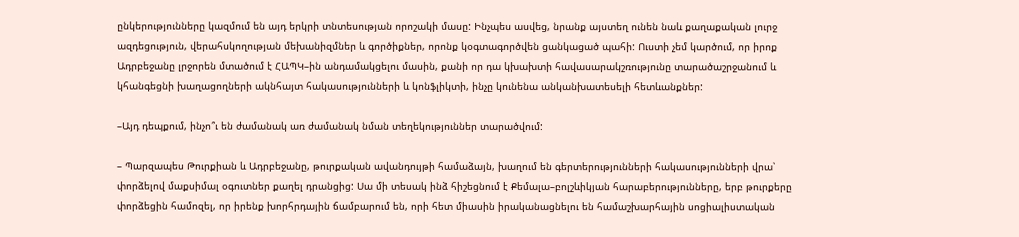ընկերությունները կազմում են այդ երկրի տնտեսության որոշակի մասը: Ինչպես ասվեց, նրանք այստեղ ունեն նաև քաղաքական լուրջ ազդեցություն, վերահսկողության մեխանիզմներ և գործիքներ, որոնք կօգտագործվեն ցանկացած պահի: Ուստի չեմ կարծում, որ իրոք Ադրբեջանը լրջորեն մտածում է ՀԱՊԿ–ին անդամակցելու մասին, քանի որ դա կխախտի հավասարակշռությունը տարածաշրջանում և կհանգեցնի խաղացողների ակնհայտ հակասությունների և կոնֆլիկտի, ինչը կունենա անկանխատեսելի հետևանքներ:

–Այդ դեպքում, ինչո՞ւ են ժամանակ առ ժամանակ նման տեղեկություններ տարածվում:

– Պարզապես Թուրքիան և Ադրբեջանը, թուրքական ավանդույթի համաձայն, խաղում են գերտերությունների հակասությունների վրա՝ փորձելով մաքսիմալ օգուտներ քաղել դրանցից: Սա մի տեսակ ինձ հիշեցնում է Քեմալա–բոլշևիկյան հարաբերությունները, երբ թուրքերը փորձեցին համոզել, որ իրենք խորհրդային ճամբարում են, որի հետ միասին իրականացնելու են համաշխարհային սոցիալիստական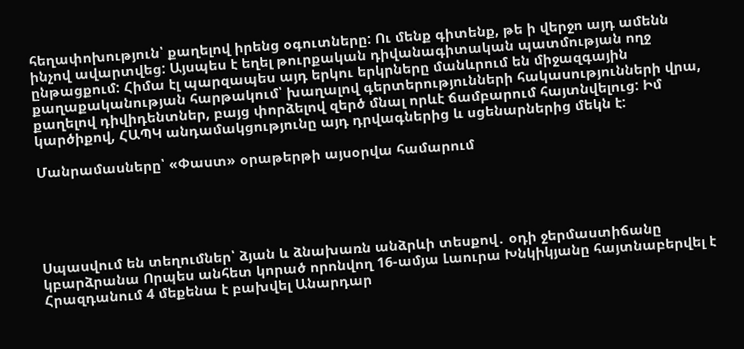հեղափոխություն՝ քաղելով իրենց օգուտները: Ու մենք գիտենք, թե ի վերջո այդ ամենն ինչով ավարտվեց: Այսպես է եղել թուրքական դիվանագիտական պատմության ողջ ընթացքում: Հիմա էլ պարզապես այդ երկու երկրները մանևրում են միջազգային քաղաքականության հարթակում՝ խաղալով գերտերությունների հակասությունների վրա, քաղելով դիվիդենտներ, բայց փորձելով զերծ մնալ որևէ ճամբարում հայտնվելուց: Իմ կարծիքով, ՀԱՊԿ անդամակցությունը այդ դրվագներից և սցենարներից մեկն է:

Մանրամասները՝ «Փաստ» օրաթերթի այսօրվա համարում





Սպասվում են տեղումներ՝ ձյան և ձնախառն անձրևի տեսքով․ օդի ջերմաստիճանը կբարձրանա Որպես անհետ կորած որոնվող 16-ամյա Լաուրա Խնկիկյանը հայտնաբերվել է Հրազդանում 4 մեքենա է բախվել Անարդար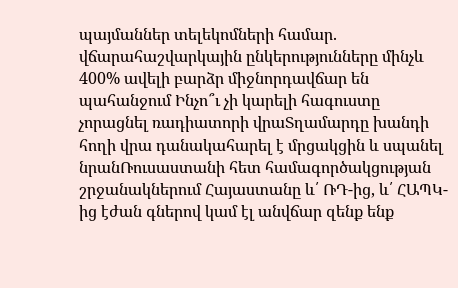պայմաններ տելեկոմների համար. վճարահաշվարկային ընկերությունները մինչև 400% ավելի բարձր միջնորդավճար են պահանջում Ինչո՞ւ չի կարելի հագուստը չորացնել ռադիատորի վրաՏղամարդը խանդի հողի վրա դանակահարել է մրցակցին և սպանել նրանՌուսաստանի հետ համագործակցության շրջանակներում Հայաստանը և՛ ՌԴ-ից, և՛ ՀԱՊԿ-ից էժան գներով կամ էլ անվճար զենք ենք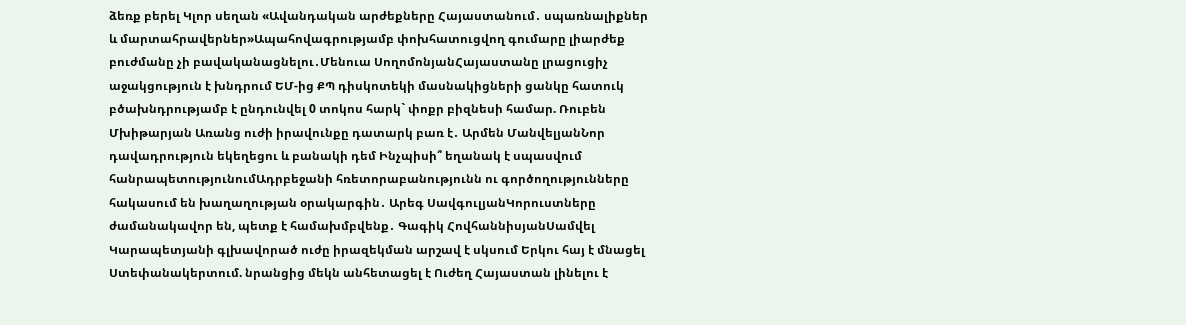ձեռք բերել Կլոր սեղան «Ավանդական արժեքները Հայաստանում․ սպառնալիքներ և մարտահրավերներ»Ապահովագրությամբ փոխհատուցվող գումարը լիարժեք բուժմանը չի բավականացնելու․Մենուա ՍողոմոնյանՀայաստանը լրացուցիչ աջակցություն է խնդրում ԵՄ-ից ՔՊ դիսկոտեկի մասնակիցների ցանկը հատուկ բծախնդրությամբ է ընդունվել 0 տոկոս հարկ` փոքր բիզնեսի համար. Ռուբեն Մխիթարյան Առանց ուժի իրավունքը դատարկ բառ է․ Արմեն ՄանվելյանՆոր դավադրություն եկեղեցու և բանակի դեմ Ինչպիսի՞ եղանակ է սպասվում հանրապետությունումԱդրբեջանի հռետորաբանությունն ու գործողությունները հակասում են խաղաղության օրակարգին․ Արեգ ՍավգուլյանԿորուստները ժամանակավոր են, պետք է համախմբվենք․ Գագիկ ՀովհաննիսյանՍամվել Կարապետյանի գլխավորած ուժը իրազեկման արշավ է սկսում Երկու հայ է մնացել Ստեփանակերտում. նրանցից մեկն անհետացել է Ուժեղ Հայաստան լինելու է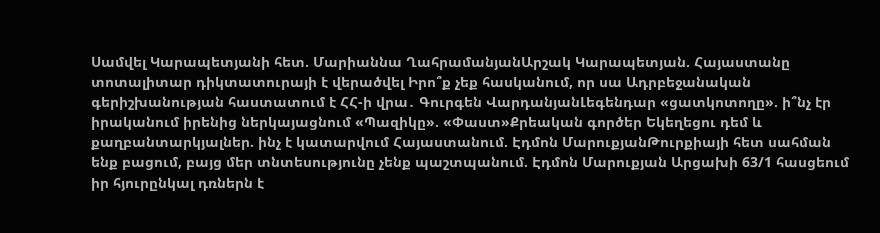Սամվել Կարապետյանի հետ. Մարիաննա ՂահրամանյանԱրշակ Կարապետյան. Հայաստանը տոտալիտար դիկտատուրայի է վերածվել Իրո՞ք չեք հասկանում, որ սա Ադրբեջանական գերիշխանության հաստատում է ՀՀ-ի վրա․ Գուրգեն ՎարդանյանԼեգենդար «ցատկոտողը». ի՞նչ էր իրականում իրենից ներկայացնում «Պազիկը». «Փաստ»Քրեական գործեր Եկեղեցու դեմ և քաղբանտարկյալներ. ինչ է կատարվում Հայաստանում. Էդմոն ՄարուքյանԹուրքիայի հետ սահման ենք բացում, բայց մեր տնտեսությունը չենք պաշտպանում. Էդմոն Մարուքյան Արցախի 63/1 հասցեում իր հյուրընկալ դռներն է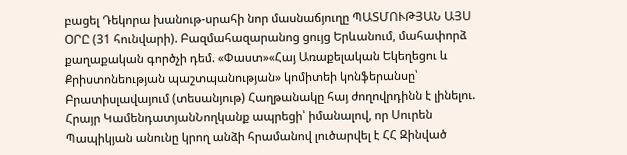բացել Դեկորա խանութ-սրահի նոր մասնաճյուղը ՊԱՏՄՈՒԹՅԱՆ ԱՅՍ ՕՐԸ (31 հունվարի). Բազմահազարանոց ցույց Երևանում, մահափորձ քաղաքական գործչի դեմ. «Փաստ»«Հայ Առաքելական Եկեղեցու և Քրիստոնեության պաշտպանության» կոմիտեի կոնֆերանսը՝ Բրատիսլավայում (տեսանյութ) Հաղթանակը հայ ժողովրդինն է լինելու. Հրայր ԿամենդատյանՆողկանք ապրեցի՝ իմանալով, որ Սուրեն Պապիկյան անունը կրող անձի հրամանով լուծարվել է ՀՀ Զինված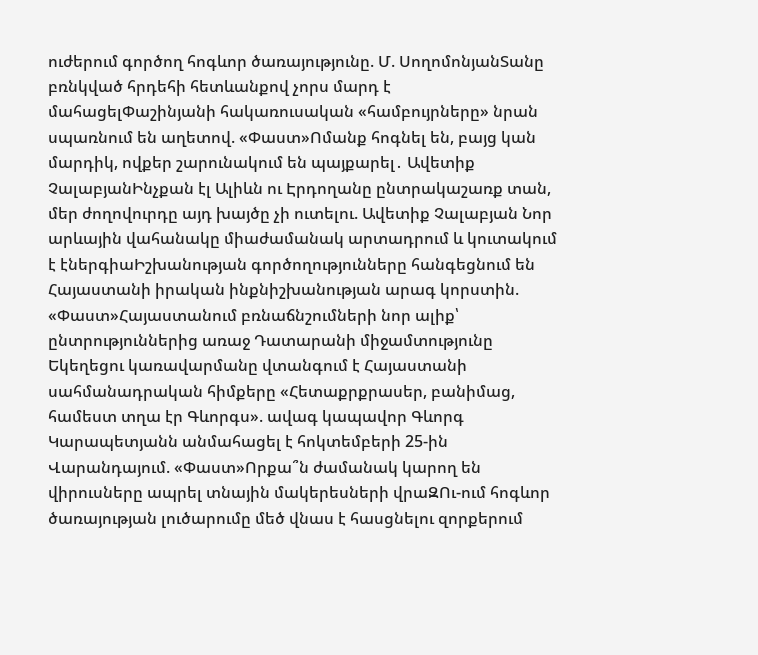ուժերում գործող հոգևոր ծառայությունը. Մ. ՍողոմոնյանՏանը բռնկված հրդեհի հետևանքով չորս մարդ է մահացելՓաշինյանի հակառուսական «համբույրները» նրան սպառնում են աղետով. «Փաստ»Ոմանք հոգնել են, բայց կան մարդիկ, ովքեր շարունակում են պայքարել․ Ավետիք ՉալաբյանԻնչքան էլ Ալիևն ու Էրդողանը ընտրակաշառք տան, մեր ժողովուրդը այդ խայծը չի ուտելու. Ավետիք Չալաբյան Նոր արևային վահանակը միաժամանակ արտադրում և կուտակում է էներգիաԻշխանության գործողությունները հանգեցնում են Հայաստանի իրական ինքնիշխանության արագ կորստին. «Փաստ»Հայաստանում բռնաճնշումների նոր ալիք՝ ընտրություններից առաջ Դատարանի միջամտությունը Եկեղեցու կառավարմանը վտանգում է Հայաստանի սահմանադրական հիմքերը «Հետաքրքրասեր, բանիմաց, համեստ տղա էր Գևորգս». ավագ կապավոր Գևորգ Կարապետյանն անմահացել է հոկտեմբերի 25-ին Վարանդայում. «Փաստ»Որքա՞ն ժամանակ կարող են վիրուսները ապրել տնային մակերեսների վրաԶՈւ-ում հոգևոր ծառայության լուծարումը մեծ վնաս է հասցնելու զորքերում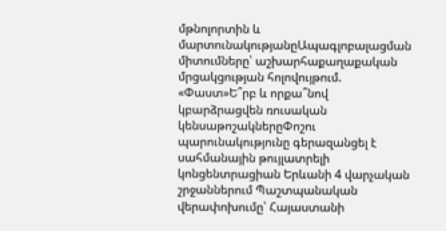մթնոլորտին և մարտունակությանըԱպագլոբալացման միտումները՝ աշխարհաքաղաքական մրցակցության հոլովույթում. «Փաստ»Ե՞րբ և որքա՞նով կբարձրացվեն ռուսական կենսաթոշակներըՓոշու պարունակությունը գերազանցել է սահմանային թույլատրելի կոնցենտրացիան Երևանի 4 վարչական շրջաններում Պաշտպանական վերափոխումը՝ Հայաստանի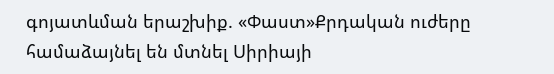գոյատևման երաշխիք. «Փաստ»Քրդական ուժերը համաձայնել են մտնել Սիրիայի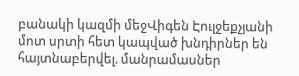բանակի կազմի մեջՎիգեն Էուլջեքչյանի մոտ սրտի հետ կապված խնդիրներ են հայտնաբերվել. մանրամասներ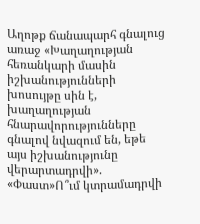Աղոթք ճանապարհ գնալուց առաջ «Խաղաղության հեռանկարի մասին իշխանությունների խոսույթը սին է, խաղաղության հնարավորությունները գնալով նվազում են, եթե այս իշխանությունը վերարտադրվի». «Փաստ»Ո՞ւմ կտրամադրվի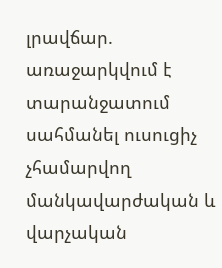լրավճար. առաջարկվում է տարանջատում սահմանել ուսուցիչ չհամարվող մանկավարժական և վարչական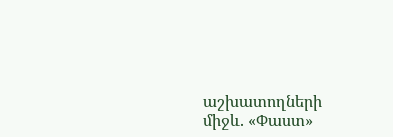աշխատողների միջև. «Փաստ»